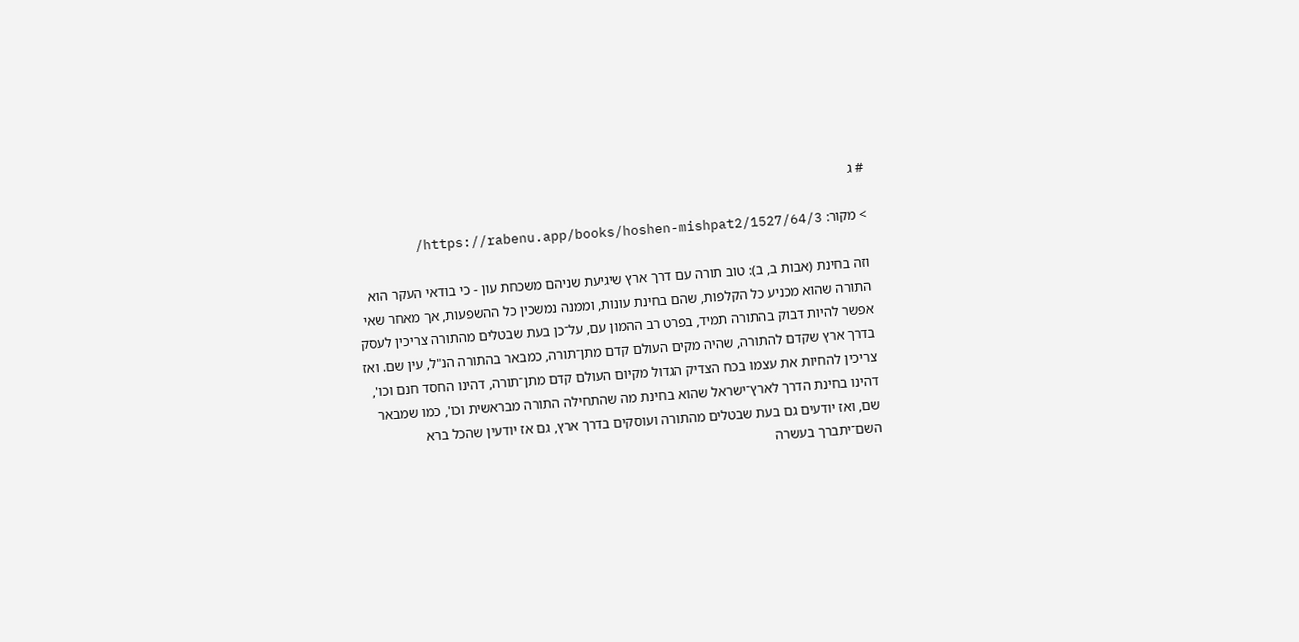# ג

> מקור: https://rabenu.app/books/hoshen-mishpat2/1527/64/3/

וזה בחינת (אבות ב, ב): טוב תורה עם דרך ארץ שיגיעת שניהם משכחת עון - כי בודאי העקר הוא התורה שהוא מכניע כל הקלפות, שהם בחינת עונות, וממנה נמשכין כל ההשפעות, אך מאחר שאי אפשר להיות דבוק בהתורה תמיד, בפרט רב ההמון עם, על־כן בעת שבטלים מהתורה צריכין לעסק בדרך ארץ שקדם להתורה, שהיה מקים העולם קדם מתן־תורה, כמבאר בהתורה הנ"ל, עין שם. ואז צריכין להחיות את עצמו בכח הצדיק הגדול מקיום העולם קדם מתן־תורה, דהינו החסד חנם וכו', דהינו בחינת הדרך לארץ־ישראל שהוא בחינת מה שהתחילה התורה מבראשית וכו', כמו שמבאר שם, ואז יודעים גם בעת שבטלים מהתורה ועוסקים בדרך ארץ, גם אז יודעין שהכל ברא השם־יתברך בעשרה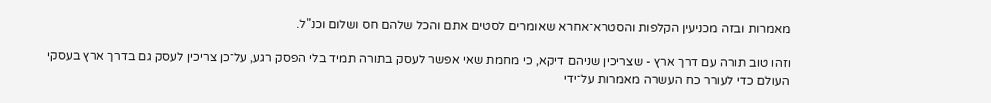מאמרות ובזה מכניעין הקלפות והסטרא־אחרא שאומרים לסטים אתם והכל שלהם חס ושלום וכנ"ל.

וזהו טוב תורה עם דרך ארץ - שצריכין שניהם דיקא, כי מחמת שאי אפשר לעסק בתורה תמיד בלי הפסק רגע, על־כן צריכין לעסק גם בדרך ארץ בעסקי העולם כדי לעורר כח העשרה מאמרות על־ידי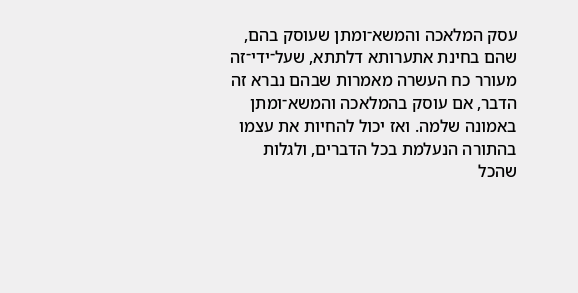עסק המלאכה והמשא־ומתן שעוסק בהם, שהם בחינת אתערותא דלתתא, שעל־ידי־זה מעורר כח העשרה מאמרות שבהם נברא זה הדבר, אם עוסק בהמלאכה והמשא־ומתן באמונה שלמה. ואז יכול להחיות את עצמו בהתורה הנעלמת בכל הדברים, ולגלות שהכל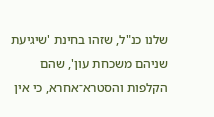שלנו כנ"ל, שזהו בחינת 'שיגיעת שניהם משכחת עון', שהם הקלפות והסטרא־אחרא, כי אין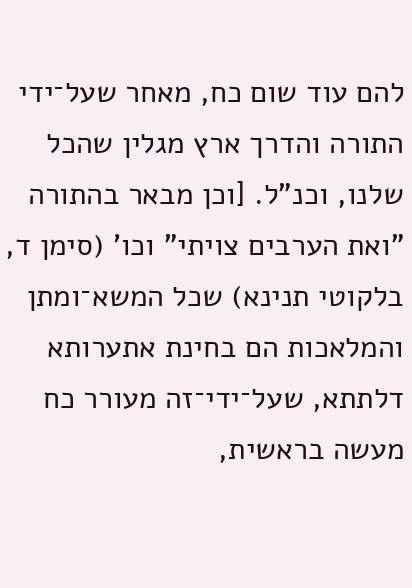להם עוד שום כח, מאחר שעל־ידי התורה והדרך ארץ מגלין שהכל שלנו, וכנ"ל. [וכן מבאר בהתורה "ואת הערבים צויתי" וכו' (סימן ד, בלקוטי תנינא) שכל המשא־ומתן והמלאכות הם בחינת אתערותא דלתתא, שעל־ידי־זה מעורר כח מעשה בראשית,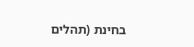בחינת (תהלים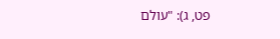פט, ג): "עולם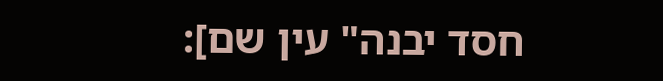חסד יבנה" עין שם]: